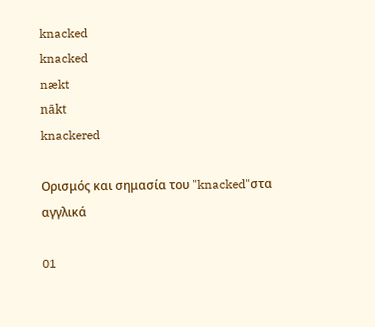knacked
knacked
nækt
nākt
knackered

Ορισμός και σημασία του "knacked"στα αγγλικά

01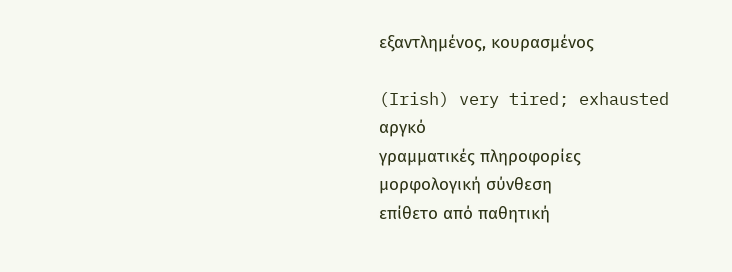εξαντλημένος, κουρασμένος

(Irish) very tired; exhausted
αργκό
γραμματικές πληροφορίες
μορφολογική σύνθεση
επίθετο από παθητική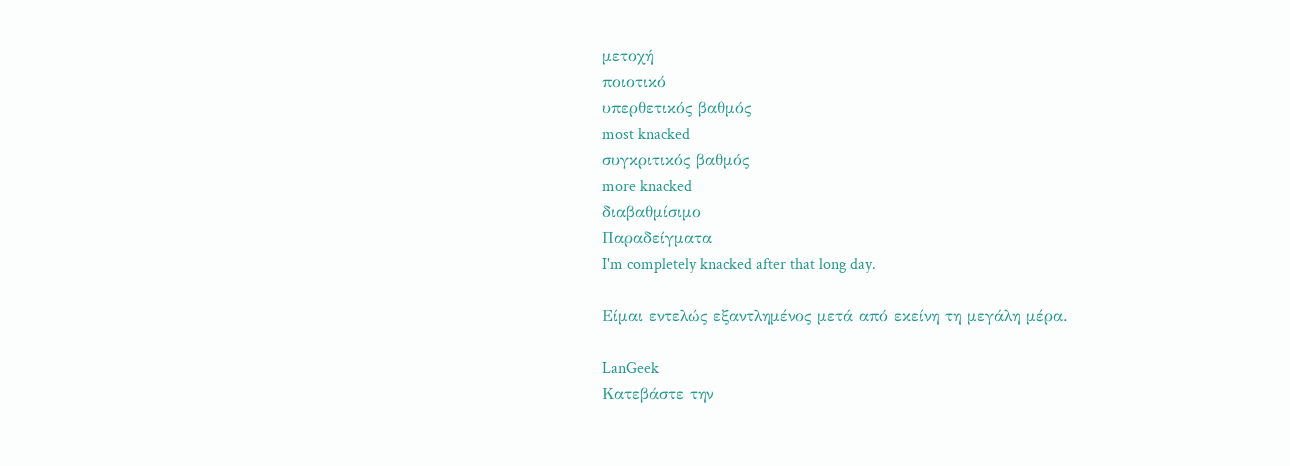μετοχή
ποιοτικό
υπερθετικός βαθμός
most knacked
συγκριτικός βαθμός
more knacked
διαβαθμίσιμο
Παραδείγματα
I'm completely knacked after that long day.

Είμαι εντελώς εξαντλημένος μετά από εκείνη τη μεγάλη μέρα.

LanGeek
Κατεβάστε την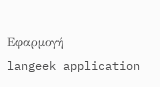Εφαρμογή
langeek application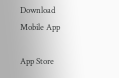Download Mobile App

App Store